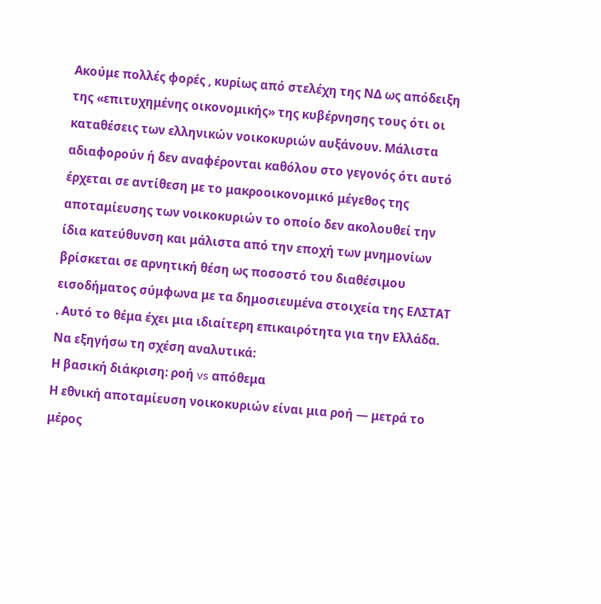Ακούμε πολλές φορές , κυρίως από στελέχη της ΝΔ ως απόδειξη της «επιτυχημένης οικονομικής» της κυβέρνησης τους ότι οι καταθέσεις των ελληνικών νοικοκυριών αυξάνουν. Μάλιστα αδιαφορούν ή δεν αναφέρονται καθόλου στο γεγονός ότι αυτό έρχεται σε αντίθεση με το μακροοικονομικό μέγεθος της αποταμίευσης των νοικοκυριών το οποίο δεν ακολουθεί την ίδια κατεύθυνση και μάλιστα από την εποχή των μνημονίων βρίσκεται σε αρνητική θέση ως ποσοστό του διαθέσιμου εισοδήματος σύμφωνα με τα δημοσιευμένα στοιχεία της ΕΛΣΤΑΤ . Αυτό το θέμα έχει μια ιδιαίτερη επικαιρότητα για την Ελλάδα. Να εξηγήσω τη σχέση αναλυτικά:
Η βασική διάκριση: ροή vs απόθεμα
Η εθνική αποταμίευση νοικοκυριών είναι μια ροή — μετρά το μέρος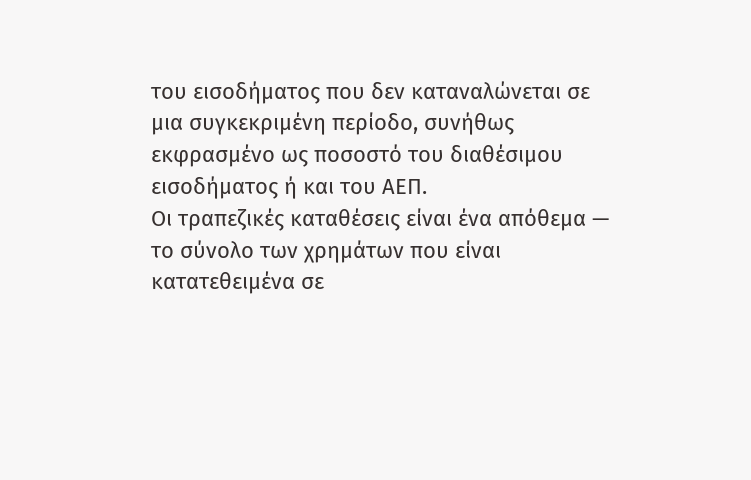του εισοδήματος που δεν καταναλώνεται σε μια συγκεκριμένη περίοδο, συνήθως εκφρασμένο ως ποσοστό του διαθέσιμου εισοδήματος ή και του ΑΕΠ.
Οι τραπεζικές καταθέσεις είναι ένα απόθεμα — το σύνολο των χρημάτων που είναι κατατεθειμένα σε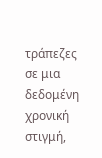τράπεζες σε μια δεδομένη χρονική στιγμή,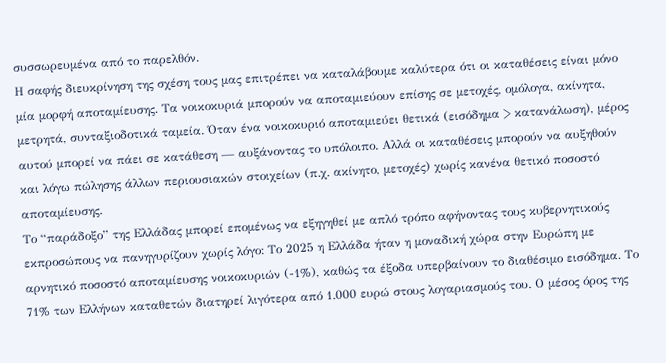συσσωρευμένα από το παρελθόν.
Η σαφής διευκρίνηση της σχέση τους μας επιτρέπει να καταλάβουμε καλύτερα ότι οι καταθέσεις είναι μόνο μία μορφή αποταμίευσης. Τα νοικοκυριά μπορούν να αποταμιεύουν επίσης σε μετοχές, ομόλογα, ακίνητα, μετρητά, συνταξιοδοτικά ταμεία. Όταν ένα νοικοκυριό αποταμιεύει θετικά (εισόδημα > κατανάλωση), μέρος αυτού μπορεί να πάει σε κατάθεση — αυξάνοντας το υπόλοιπο. Αλλά οι καταθέσεις μπορούν να αυξηθούν και λόγω πώλησης άλλων περιουσιακών στοιχείων (π.χ. ακίνητο, μετοχές) χωρίς κανένα θετικό ποσοστό αποταμίευσης.
Το “παράδοξο” της Ελλάδας μπορεί επομένως να εξηγηθεί με απλό τρόπο αφήνοντας τους κυβερνητικούς εκπροσώπους να πανηγυρίζουν χωρίς λόγο: Το 2025 η Ελλάδα ήταν η μοναδική χώρα στην Ευρώπη με αρνητικό ποσοστό αποταμίευσης νοικοκυριών (-1%), καθώς τα έξοδα υπερβαίνουν το διαθέσιμο εισόδημα. Το 71% των Ελλήνων καταθετών διατηρεί λιγότερα από 1.000 ευρώ στους λογαριασμούς του. Ο μέσος όρος της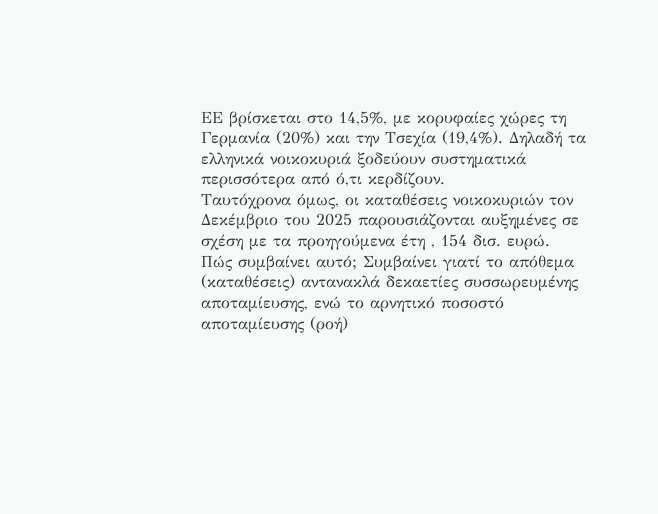ΕΕ βρίσκεται στο 14,5%, με κορυφαίες χώρες τη Γερμανία (20%) και την Τσεχία (19,4%). Δηλαδή τα ελληνικά νοικοκυριά ξοδεύουν συστηματικά περισσότερα από ό,τι κερδίζουν.
Ταυτόχρονα όμως, οι καταθέσεις νοικοκυριών τον Δεκέμβριο του 2025 παρουσιάζονται αυξημένες σε σχέση με τα προηγούμενα έτη , 154 δισ. ευρώ.
Πώς συμβαίνει αυτό; Συμβαίνει γιατί το απόθεμα (καταθέσεις) αντανακλά δεκαετίες συσσωρευμένης αποταμίευσης, ενώ το αρνητικό ποσοστό αποταμίευσης (ροή)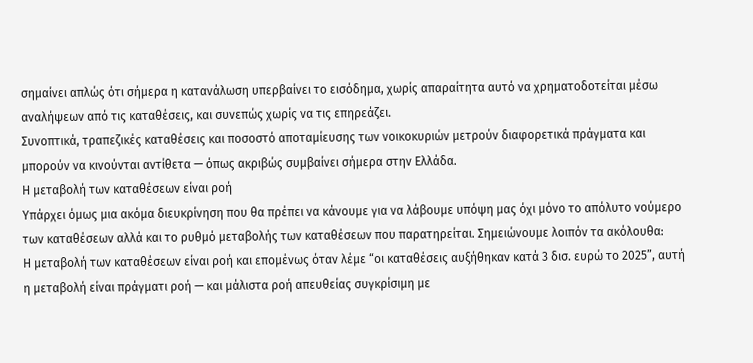σημαίνει απλώς ότι σήμερα η κατανάλωση υπερβαίνει το εισόδημα, χωρίς απαραίτητα αυτό να χρηματοδοτείται μέσω αναλήψεων από τις καταθέσεις, και συνεπώς χωρίς να τις επηρεάζει.
Συνοπτικά, τραπεζικές καταθέσεις και ποσοστό αποταμίευσης των νοικοκυριών μετρούν διαφορετικά πράγματα και μπορούν να κινούνται αντίθετα — όπως ακριβώς συμβαίνει σήμερα στην Ελλάδα.
Η μεταβολή των καταθέσεων είναι ροή
Υπάρχει όμως μια ακόμα διευκρίνηση που θα πρέπει να κάνουμε για να λάβουμε υπόψη μας όχι μόνο το απόλυτο νούμερο των καταθέσεων αλλά και το ρυθμό μεταβολής των καταθέσεων που παρατηρείται. Σημειώνουμε λοιπόν τα ακόλουθα:
Η μεταβολή των καταθέσεων είναι ροή και επομένως όταν λέμε “οι καταθέσεις αυξήθηκαν κατά 3 δισ. ευρώ το 2025”, αυτή η μεταβολή είναι πράγματι ροή — και μάλιστα ροή απευθείας συγκρίσιμη με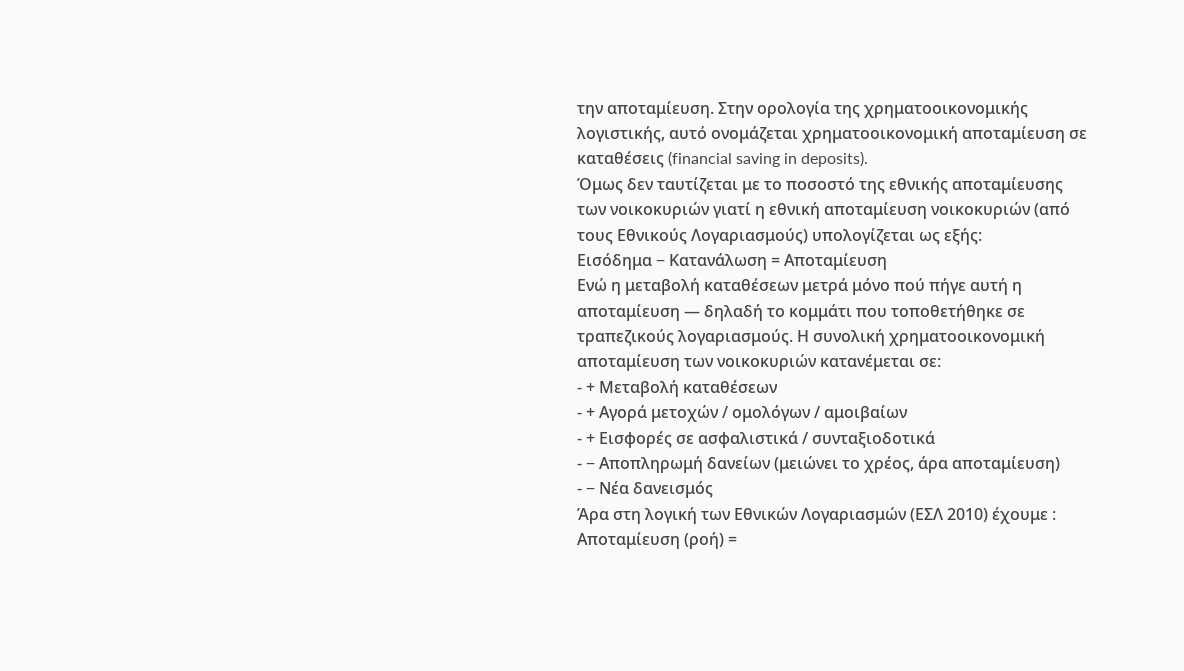την αποταμίευση. Στην ορολογία της χρηματοοικονομικής λογιστικής, αυτό ονομάζεται χρηματοοικονομική αποταμίευση σε καταθέσεις (financial saving in deposits).
Όμως δεν ταυτίζεται με το ποσοστό της εθνικής αποταμίευσης των νοικοκυριών γιατί η εθνική αποταμίευση νοικοκυριών (από τους Εθνικούς Λογαριασμούς) υπολογίζεται ως εξής:
Εισόδημα − Κατανάλωση = Αποταμίευση
Ενώ η μεταβολή καταθέσεων μετρά μόνο πού πήγε αυτή η αποταμίευση — δηλαδή το κομμάτι που τοποθετήθηκε σε τραπεζικούς λογαριασμούς. Η συνολική χρηματοοικονομική αποταμίευση των νοικοκυριών κατανέμεται σε:
- + Μεταβολή καταθέσεων
- + Αγορά μετοχών / ομολόγων / αμοιβαίων
- + Εισφορές σε ασφαλιστικά / συνταξιοδοτικά
- − Αποπληρωμή δανείων (μειώνει το χρέος, άρα αποταμίευση)
- − Νέα δανεισμός
Άρα στη λογική των Εθνικών Λογαριασμών (ΕΣΛ 2010) έχουμε :
Αποταμίευση (ροή) =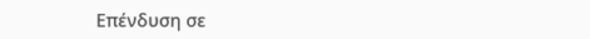Επένδυση σε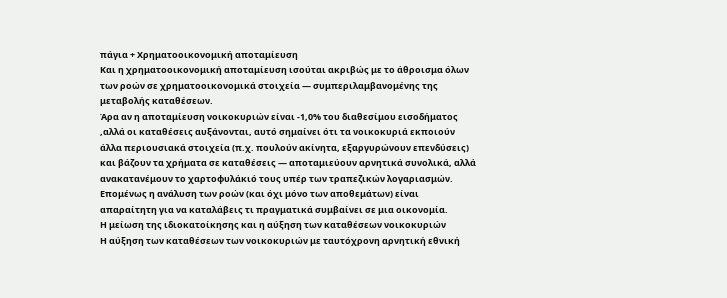πάγια + Χρηματοοικονομική αποταμίευση
Και η χρηματοοικονομική αποταμίευση ισούται ακριβώς με το άθροισμα όλων των ροών σε χρηματοοικονομικά στοιχεία — συμπεριλαμβανομένης της μεταβολής καταθέσεων.
Άρα αν η αποταμίευση νοικοκυριών είναι -1,0% του διαθεσίμου εισοδήματος ,αλλά οι καταθέσεις αυξάνονται, αυτό σημαίνει ότι τα νοικοκυριά εκποιούν άλλα περιουσιακά στοιχεία (π.χ. πουλούν ακίνητα, εξαργυρώνουν επενδύσεις) και βάζουν τα χρήματα σε καταθέσεις — αποταμιεύουν αρνητικά συνολικά, αλλά ανακατανέμουν το χαρτοφυλάκιό τους υπέρ των τραπεζικών λογαριασμών.
Επομένως η ανάλυση των ροών (και όχι μόνο των αποθεμάτων) είναι απαραίτητη για να καταλάβεις τι πραγματικά συμβαίνει σε μια οικονομία.
Η μείωση της ιδιοκατοίκησης και η αύξηση των καταθέσεων νοικοκυριών
Η αύξηση των καταθέσεων των νοικοκυριών με ταυτόχρονη αρνητική εθνική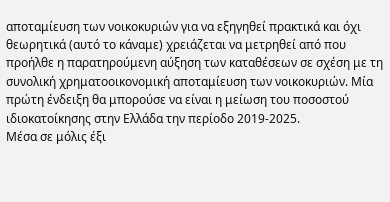αποταμίευση των νοικοκυριών για να εξηγηθεί πρακτικά και όχι θεωρητικά (αυτό το κάναμε) χρειάζεται να μετρηθεί από που προήλθε η παρατηρούμενη αύξηση των καταθέσεων σε σχέση με τη συνολική χρηματοοικονομική αποταμίευση των νοικοκυριών. Μία πρώτη ένδειξη θα μπορούσε να είναι η μείωση του ποσοστού ιδιοκατοίκησης στην Ελλάδα την περίοδο 2019-2025.
Μέσα σε μόλις έξι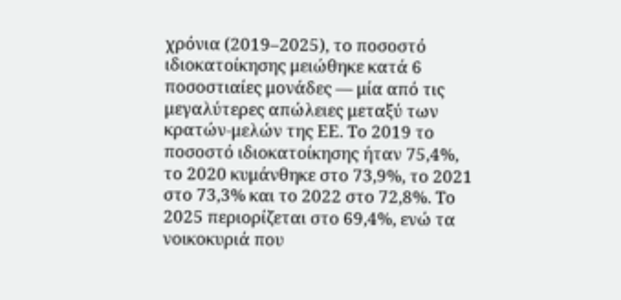χρόνια (2019–2025), το ποσοστό ιδιοκατοίκησης μειώθηκε κατά 6 ποσοστιαίες μονάδες — μία από τις μεγαλύτερες απώλειες μεταξύ των κρατών-μελών της ΕΕ. Το 2019 το ποσοστό ιδιοκατοίκησης ήταν 75,4%, το 2020 κυμάνθηκε στο 73,9%, το 2021 στο 73,3% και το 2022 στο 72,8%. Το 2025 περιορίζεται στο 69,4%, ενώ τα νοικοκυριά που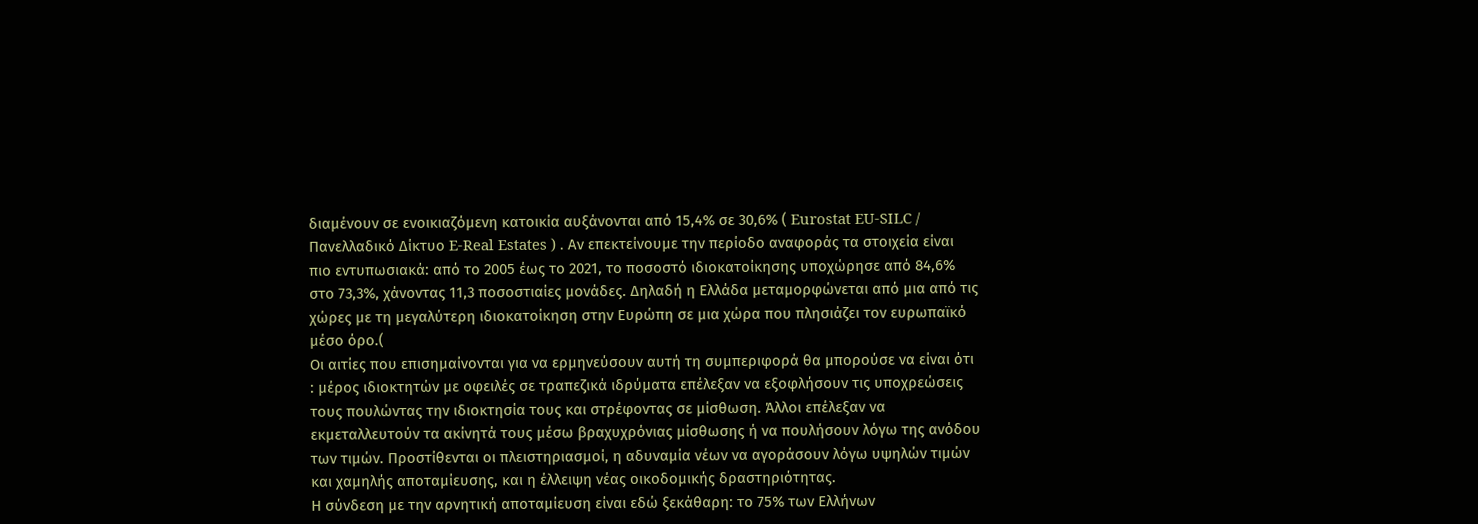διαμένουν σε ενοικιαζόμενη κατοικία αυξάνονται από 15,4% σε 30,6% ( Eurostat EU-SILC / Πανελλαδικό Δίκτυο E-Real Estates ) . Αν επεκτείνουμε την περίοδο αναφοράς τα στοιχεία είναι πιο εντυπωσιακά: από το 2005 έως το 2021, το ποσοστό ιδιοκατοίκησης υποχώρησε από 84,6% στο 73,3%, χάνοντας 11,3 ποσοστιαίες μονάδες. Δηλαδή η Ελλάδα μεταμορφώνεται από μια από τις χώρες με τη μεγαλύτερη ιδιοκατοίκηση στην Ευρώπη σε μια χώρα που πλησιάζει τον ευρωπαϊκό μέσο όρο.(
Οι αιτίες που επισημαίνονται για να ερμηνεύσουν αυτή τη συμπεριφορά θα μπορούσε να είναι ότι : μέρος ιδιοκτητών με οφειλές σε τραπεζικά ιδρύματα επέλεξαν να εξοφλήσουν τις υποχρεώσεις τους πουλώντας την ιδιοκτησία τους και στρέφοντας σε μίσθωση. Άλλοι επέλεξαν να εκμεταλλευτούν τα ακίνητά τους μέσω βραχυχρόνιας μίσθωσης ή να πουλήσουν λόγω της ανόδου των τιμών. Προστίθενται οι πλειστηριασμοί, η αδυναμία νέων να αγοράσουν λόγω υψηλών τιμών και χαμηλής αποταμίευσης, και η έλλειψη νέας οικοδομικής δραστηριότητας.
Η σύνδεση με την αρνητική αποταμίευση είναι εδώ ξεκάθαρη: το 75% των Ελλήνων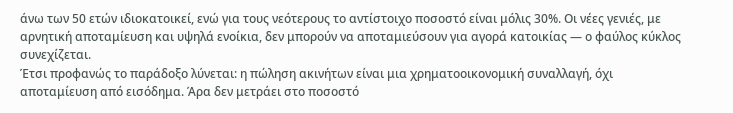άνω των 50 ετών ιδιοκατοικεί, ενώ για τους νεότερους το αντίστοιχο ποσοστό είναι μόλις 30%. Οι νέες γενιές, με αρνητική αποταμίευση και υψηλά ενοίκια, δεν μπορούν να αποταμιεύσουν για αγορά κατοικίας — ο φαύλος κύκλος συνεχίζεται.
Έτσι προφανώς το παράδοξο λύνεται: η πώληση ακινήτων είναι μια χρηματοοικονομική συναλλαγή, όχι αποταμίευση από εισόδημα. Άρα δεν μετράει στο ποσοστό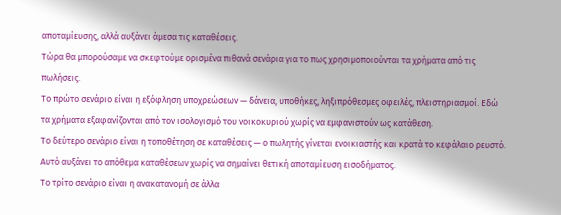αποταμίευσης, αλλά αυξάνει άμεσα τις καταθέσεις.
Τώρα θα μπορούσαμε να σκεφτούμε ορισμένα πιθανά σενάρια για το πως χρησιμοποιούνται τα χρήματα από τις πωλήσεις.
Το πρώτο σενάριο είναι η εξόφληση υποχρεώσεων — δάνεια, υποθήκες, ληξιπρόθεσμες οφειλές, πλειστηριασμοί. Εδώ τα χρήματα εξαφανίζονται από τον ισολογισμό του νοικοκυριού χωρίς να εμφανιστούν ως κατάθεση.
Το δεύτερο σενάριο είναι η τοποθέτηση σε καταθέσεις — ο πωλητής γίνεται ενοικιαστής και κρατά το κεφάλαιο ρευστό. Αυτό αυξάνει το απόθεμα καταθέσεων χωρίς να σημαίνει θετική αποταμίευση εισοδήματος.
Το τρίτο σενάριο είναι η ανακατανομή σε άλλα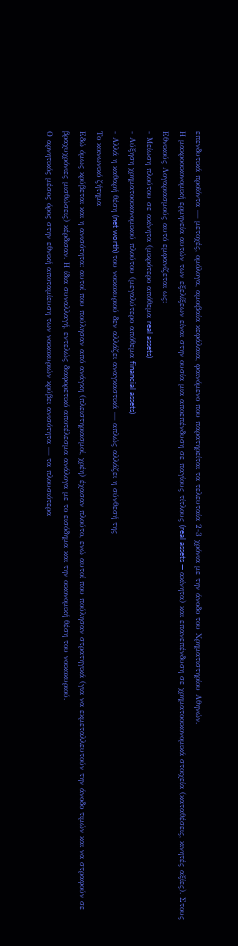επενδυτικά προϊόντα — μετοχές, ομόλογα, αμοιβαία κεφάλαια, φαινόμενο που παρατηρείται τα τελευταία 2-3 χρόνια με την άνοδο του Χρηματιστηρίου Αθηνών.
Η μακροοικονομική ερμηνεία αυτών των εξελίξεων είναι στην ουσία μια αποεπένδυση σε παγίους τίτλους (real assets — ακίνητα) και επανεπένδυση σε χρηματοοικονομικά στοιχεία (καταθέσεις, κινητές αξίες). Στους Εθνικούς Λογαριασμούς αυτό εμφανίζεται ως:
- Μείωση πλούτου σε ακίνητα (μικρότερο απόθεμα real assets)
- Αύξηση χρηματοοικονομικού πλούτου (μεγαλύτερο απόθεμα financial assets)
- Αλλά η καθαρή θέση (net worth) του νοικοκυριού δεν αλλάζει αναγκαστικά — απλώς αλλάζει η σύνθεσή της
Το κοινωνικό ζήτημα
Εδώ όμως κρύβεται και η ανισότητα: αυτοί που πούλησαν από ανάγκη (πλειστηριασμοί, χρέη) έχασαν πλούτο, ενώ αυτοί που πούλησαν στρατηγικά (για να εκμεταλλευτούν την άνοδο τιμών και να στραφούν σε βραχυχρόνιες μισθώσεις) κέρδισαν. Η ίδια συναλλαγή, εντελώς διαφορετικό αποτέλεσμα ανάλογα με το εισόδημα και την οικονομική θέση του νοικοκυριού.
Ο αρνητικός μέσος όρος στην εθνική αποταμίευση των νοικοκυριών κρύβει ανισότητα — τα πλουσιότερα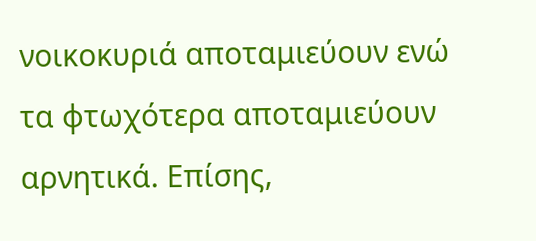νοικοκυριά αποταμιεύουν ενώ τα φτωχότερα αποταμιεύουν αρνητικά. Επίσης,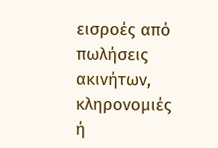εισροές από πωλήσεις ακινήτων, κληρονομιές ή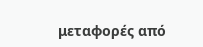μεταφορές από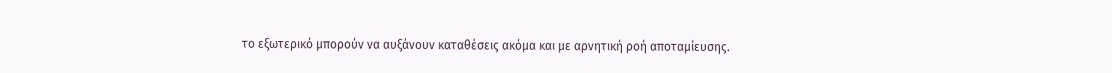το εξωτερικό μπορούν να αυξάνουν καταθέσεις ακόμα και με αρνητική ροή αποταμίευσης.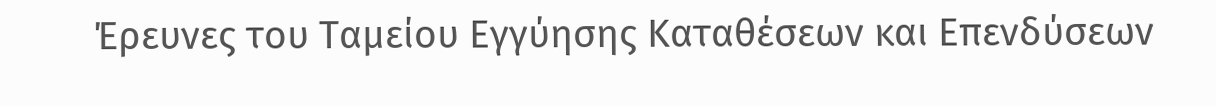Έρευνες του Ταμείου Εγγύησης Καταθέσεων και Επενδύσεων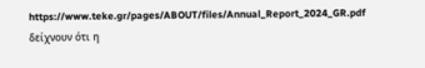https://www.teke.gr/pages/ABOUT/files/Annual_Report_2024_GR.pdf δείχνουν ότι η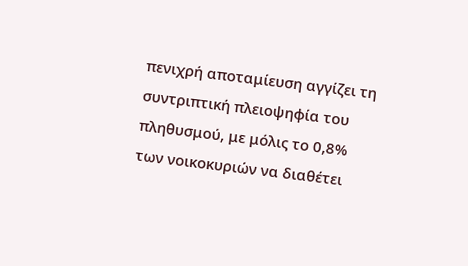πενιχρή αποταμίευση αγγίζει τη συντριπτική πλειοψηφία του πληθυσμού, με μόλις το 0,8% των νοικοκυριών να διαθέτει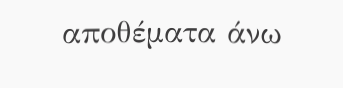αποθέματα άνω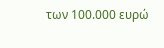των 100.000 ευρώ